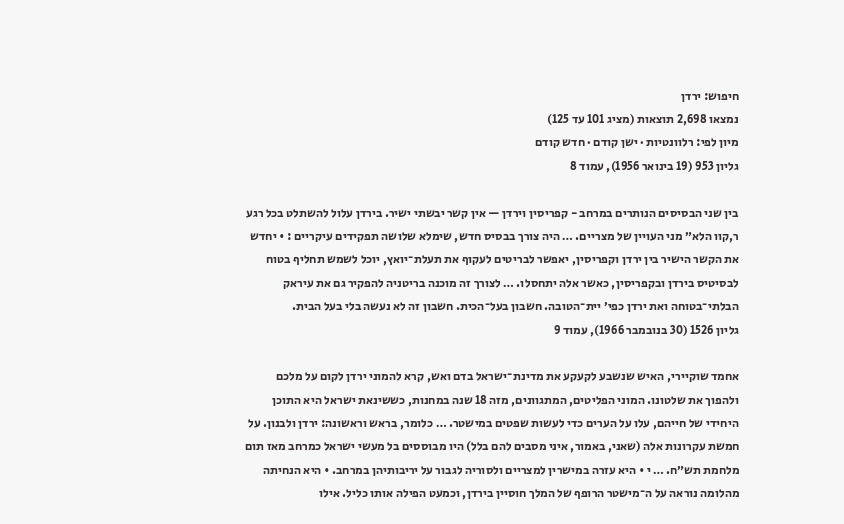חיפוש: ירדן
נמצאו 2,698 תוצאות (מציג 101 עד 125)
מיון לפי: רלוונטיות · ישן קודם · חדש קודם
גליון 953 (19 בינואר 1956), עמוד 8

בין שני הבסיסים הנותרים במרחב - קפריסין וירדן — אין קשר יבשתי ישיר. בירדן עלול להשתלט בכל רגע ר,קוו הלא״ מני העויין של מצריים. … היה צורך בבסיס חדש, שימלא שלושה תפקידים עיקריים : • יחדש את הקשר הישיר בין ירדן וקפריסין, יאפשר לבריטים לעקוף את תעלת־יואץ, יוכל לשמש תחליף בטוח לבסיטיס בירדן ובקפריסין, כאשר אלה יתחסלו. … לצורך זה מוכנה בריטניה להפקיר גם את עיראק הבלתי־בטוחה ואת ירדן כפי׳ יית־הטובה. חשבון בעל־הכית. חשבון זה לא נעשה בלי בעל הבית.
גליון 1526 (30 בנובמבר 1966), עמוד 9

אחמד שוקיירי, האיש שנשבע לקעקע את מדינת־ישראל בדם ואש, קרא להמוני ירדן לקום על מלכם ולהפוך את שלטונו. המוני הפליטים, המתגוונים, מזה 18 שנה במחנות, כששינאת ישראל היא התוכן היחידי של חייהם, עלו על הערים כדי לעשות שפטים במישטר. … כלומר, בראש וראשונה: ירדן ולבנון. על חמשת עקרונות אלה (שאני, באמור, איני מסבים להם בלל) היו מבוססים בל מעשי ישראל כמרחב מאז תום מלחמת תש״ח. … י • היא עזרה במישרין למצריים ולסוריה לגבור על יריבותיהן במרחב. • היא הנחיתה מהלומה נוראה על ה־מישטר הרופף של המלך חוסיין בירדן, וכמעט הפילה אותו כליל. אילו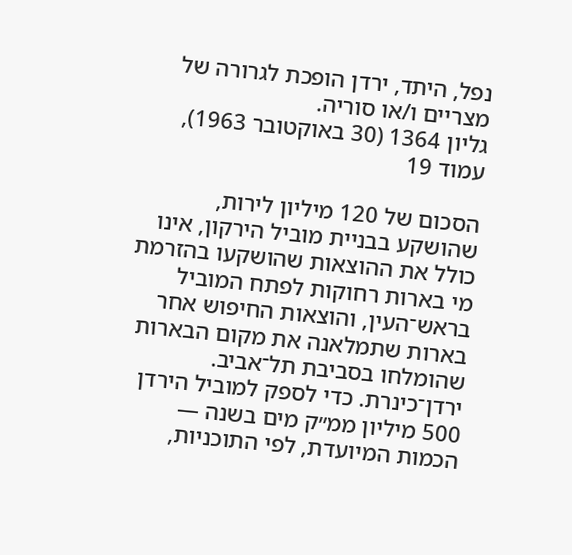נפל, היתד, ירדן הופכת לגרורה של מצריים ו/או סוריה.
גליון 1364 (30 באוקטובר 1963), עמוד 19

הסכום של 120 מיליון לירות, שהושקע בבניית מוביל הירקון, אינו כולל את ההוצאות שהושקעו בהזרמת מי בארות רחוקות לפתח המוביל בראש־העין, והוצאות החיפוש אחר בארות שתמלאנה את מקום הבארות שהומלחו בסביבת תל־אביב. ירדן־כינרת. כדי לספק למוביל הירדן 500 מיליון ממ״ק מים בשנה — הכמות המיועדת, לפי התוכניות,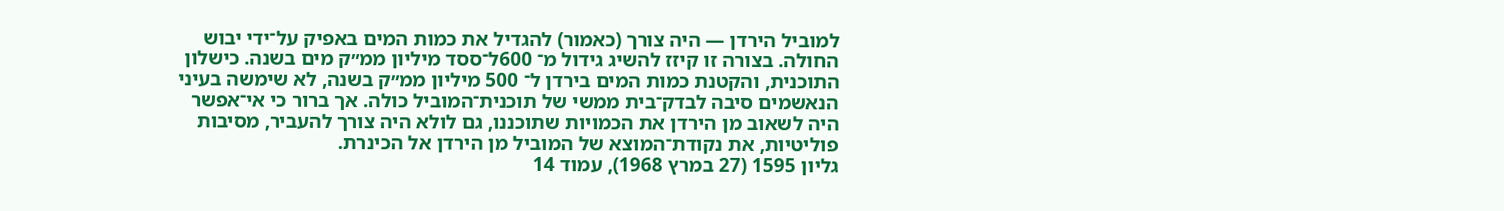למוביל הירדן — היה צורך (כאמור) להגדיל את כמות המים באפיק על־ידי יבוש החולה. בצורה זו קיזז להשיג גידול מ־ 600ל־ססד מיליון ממ״ק מים בשנה. כישלון התוכנית, והקטנת כמות המים בירדן ל־ 500 מיליון ממ״ק בשנה, לא שימשה בעיני הנאשמים סיבה לבדק־בית ממשי של תוכנית־המוביל כולה. אך ברור כי אי־אפשר היה לשאוב מן הירדן את הכמויות שתוכננו, גם לולא היה צורך להעביר, מסיבות פוליטיות, את נקודת־המוצא של המוביל מן הירדן אל הכינרת.
גליון 1595 (27 במרץ 1968), עמוד 14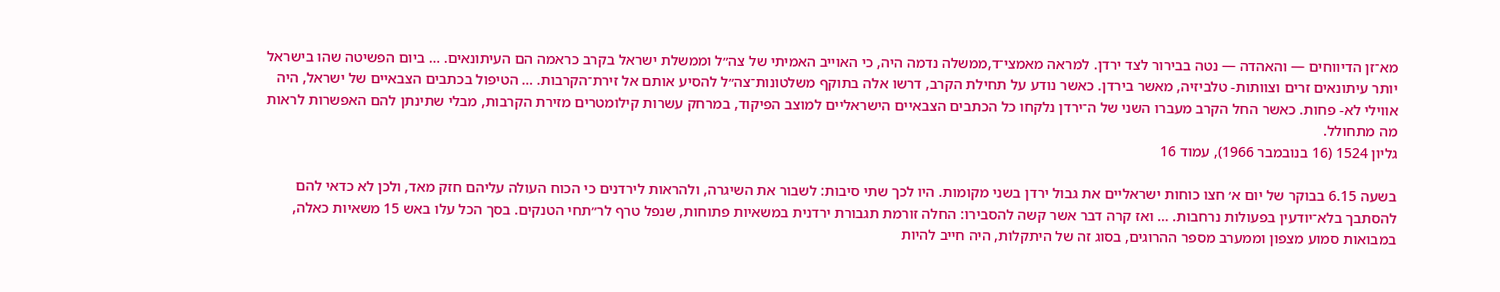מא־זן הדיווחים — והאהדה — נטה בבירור לצד ירדן. למראה מאמצי־ד,ממשלה נדמה היה, כי האוייב האמיתי של צה״ל וממשלת ישראל בקרב כראמה הם העיתונאים. … ביום הפשיטה שהו בישראל יותר עיתונאים זרים וצוותות- טלביזיה, מאשר בירדן. כאשר נודע על תחילת הקרב, דרשו אלה בתוקף משלטונות־צה״ל להסיע אותם אל זירת־הקרבות. … הטיפול בכתבים הצבאיים של ישראל, היה אווילי לא- פחות. כאשר החל הקרב מעברו השני של ה־ירדן נלקחו כל הכתבים הצבאיים הישראליים למוצב הפיקוד, במרחק עשרות קילומטרים מזירת הקרבות, מבלי שתינתן להם האפשרות לראות מה מתחולל.
גליון 1524 (16 בנובמבר 1966), עמוד 16

בשעה 6.15 בבוקר של יום א׳ חצו כוחות ישראליים את גבול ירדן בשני מקומות. היו לכך שתי סיבות: לשבור את השיגרה, ולהראות לירדנים כי הכוח העולה עליהם חזק מאד, ולכן לא כדאי להם להסתבך בלא־יודעין בפעולות נרחבות. … ואז קרה דבר אשר קשה להסבירו: החלה זורמת תגבורת ירדנית במשאיות פתוחות, שנפל טרף לר״תחי הטנקים. בסך הכל עלו באש 15 משאיות כאלה, במבואות סמוע מצפון וממערב מספר ההרוגים, בסוג זה של היתקלות, היה חייב להיות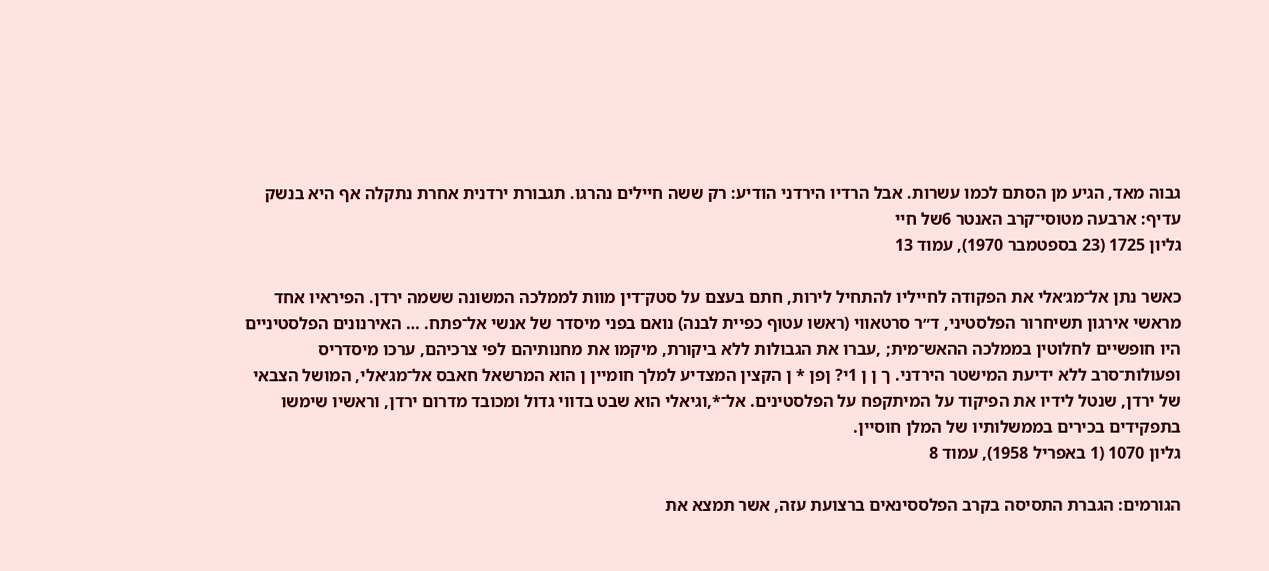גבוה מאד, הגיע מן הסתם לכמו עשרות. אבל הרדיו הירדני הודיע: רק ששה חיילים נהרגו. תגבורת ירדנית אחרת נתקלה אף היא בנשק עדיף: ארבעה מטוסי־קרב האנטר 6של חיי
גליון 1725 (23 בספטמבר 1970), עמוד 13

כאשר נתן אל־מג׳אלי את הפקודה לחייליו להתחיל לירות, חתם בעצם על סטק־דין מוות לממלכה המשונה ששמה ירדן. הפיראיו אחד מראשי אירגון תשיחרור הפלסטיני, ד״ר סרטאווי (ראשו עטוף כפיית לבנה) נואם בפני מיסדר של אנשי אל־פתח. … האירנונים הפלסטיניים היו חופשיים לחלוטין בממלכה ההאש־מית; ,עברו את הגבולות ללא ביקורת, מיקמו את מחנותיהם לפי צרכיהם, ערכו מיסדריס ופעולות־סרב ללא ידיעת המישטר הירדני. ך ן ן 1י? ןפן * ן הקצין המצדיע למלך חומיין ן הוא המרשאל חאבס אל־מג׳אלי, המושל הצבאי של ירדן, שנטל לידיו את הפיקוד על המיתקפח על הפלסטינים. אל־*,וגיאלי הוא שבט בדווי גדול ומכובד מדרום ירדן, וראשיו שימשו בתפקידים בכירים בממשלותיו של המלן חוסיין.
גליון 1070 (1 באפריל 1958), עמוד 8

הגורמים: הגברת התסיסה בקרב הפלססינאים ברצועת עזה, אשר תמצא את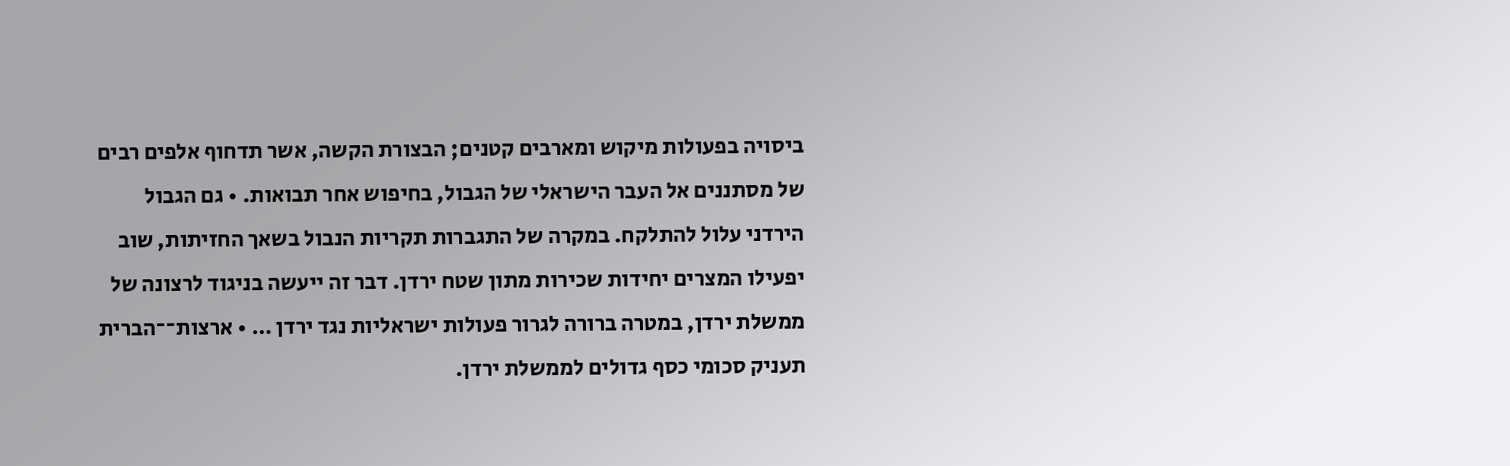ביסויה בפעולות מיקוש ומארבים קטנים; הבצורת הקשה, אשר תדחוף אלפים רבים של מסתננים אל העבר הישראלי של הגבול, בחיפוש אחר תבואות. • גם הגבול הירדני עלול להתלקח. במקרה של התגברות תקריות הנבול בשאך החזיתות, שוב יפעילו המצרים יחידות שכירות מתון שטח ירדן. דבר זה ייעשה בניגוד לרצונה של ממשלת ירדן, במטרה ברורה לגרור פעולות ישראליות נגד ירדן … • ארצות־־הברית תעניק סכומי כסף גדולים לממשלת ירדן.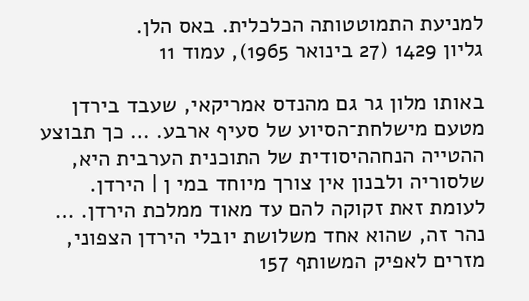למניעת התמוטטותה הכלכלית. באס הלן.
גליון 1429 (27 בינואר 1965), עמוד 11

באותו מלון גר גם מהנדס אמריקאי, שעבד בירדן מטעם מישלחת־הסיוע של סעיף ארבע. … כך תבוצע ההטייה הנחההיסודית של התוכנית הערבית היא, שלסוריה ולבנון אין צורך מיוחד במי ן | הירדן. לעומת זאת זקוקה להם עד מאוד ממלכת הירדן. … נהר זה, שהוא אחד משלושת יובלי הירדן הצפוני, מזרים לאפיק המשותף 157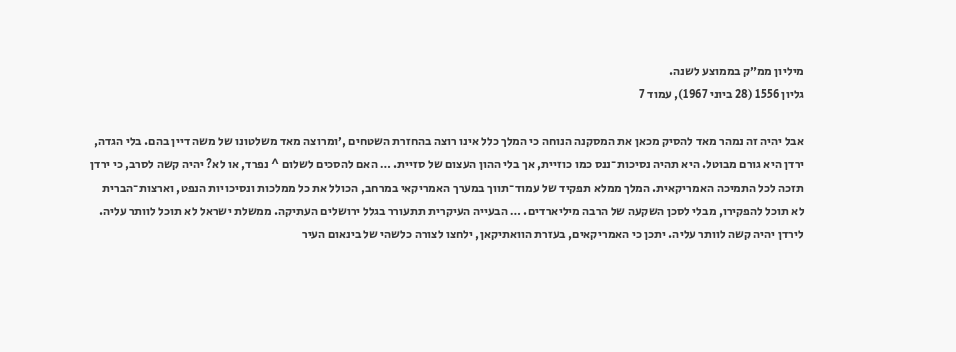מיליון ממ״ק בממוצע לשנה.
גליון 1556 (28 ביוני 1967), עמוד 7

אבל יהיה זה נמהר מאד להסיק מכאן את המסקנה הנוחה כי המלך כלל אינו רוצה בהחזרת השטחים ,׳ומרוצה מאד משלטונו של משה דיין בהם. בלי הגדה, ירדן היא גורם מבוטל. היא תהיה נסיכות־ננס כמו כוזיית, אך בלי ההון העצום של סזיית. … האם להסכים לשלום ^ נפרד, או לא? יהיה קשה לסרב, כי ירדן תזכה לכל התמיכה האמריקאית. המלך ממלא תפקיד של עמוד־תווך במערך האמריקאי במרחב, הכולל את כל ממלכות ונסיכויות הנפט, וארצות־הברית לא תוכל להפקירו, מבלי לסכן השקעה של הרבה מיליארדים. … הבעייה העיקרית תתעורר בגלל ירושלים העתיקה. ממשלת ישראל לא תוכל לוותר עליה. לירדן יהיה קשה לוותר עליה. יתכן כי האמריקאים, בעזרת הוואתיקאן, ילחצו לצורה כלשהי של בינאום העיר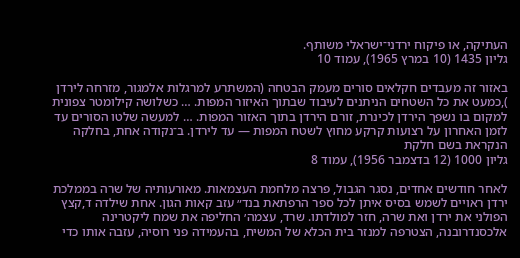העתיקה, או פיקוח ירדני־ישראלי משותף.
גליון 1435 (10 במרץ 1965), עמוד 10

באזור זה מעבדים חקלאים סורים מעמק הבטחה (המשתרע למרגלות אלמגור, מזרחה לירדן ),כמעט את כל השטחים הניתנים לעיבוד שבתוך האיזור המפות. … כשלושה קילומטר צפונית למקום בו נשפך הירדן לכינרת, זורם הירדן בתוך האזור המפות. … למעשה שלטו הסורים עד לזמן האחרון על רצועות קרקע מחוץ לשטח המפות — עד לירדן. ב־נקודה אחת, בחלקה הנקראת בשם חלקת
גליון 1000 (12 בדצמבר 1956), עמוד 8

לאחר חודשים אחדים, נסגר הגבול, פרצה מלחמת העצמאות. מאורעותיה של שרה בממלכת ירדן ראויים לשמש בסיס איתן לכל ספר הרפתאת בנד״ עזב קאות הגון. אחת שילדה ד,קצץ הפולני את ירדן ואת שרה, חזר למולדתו. שרד, עצמה׳ החליפה את שמח ליקטרינה אלכסנדרובנה, הצטרפה למנזר בית הכלא של המשיח, בהעמידה פני רוסיה, עזבה אותו כדי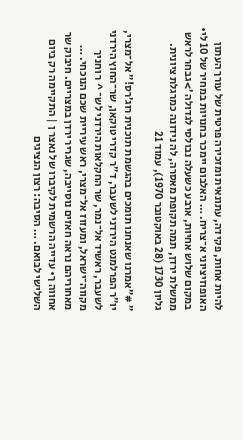להיות אחות, פקידה, עתונאית ומזכירה פרטית של עורך העתון האופוזיציוני א־צריח. … האלבום יימכר בחנויות במחיר של 10 לי• במקום שלוש אחיות, ארבע כשעלה נבולסי לגדולה ׳>גבחר לראש ממשלת ירדן, תמה תקופת מאסרה, לה נידונה כמרגלת ציונית.
גליון 1730 (28 באוקטובר 1970), עמוד 21

״ #״אמרנו שאנחנו תומכים בהגשמת תוכנית רוג׳רס!״ אל־מצרי, יו״ר הפרלמנט הירדני לשעבר, ד״ר קדרי טוקאן, שר־החוץ הירדני לשעבר, ראשיד אל־נמר, שר החקלאות הירדני לש־ ^ ר וחניך מקווה־ישראל, ומעזוז אל־מצרי, ראש עיריית שכם הנוכחי. … מאחוריהם נראה חאזים נוסייבה, שגריר ירדן במצריים. חיבוק שר אחווה ך• עדייה הרשמית לקיברו של נאצר ן | התקיימה רק ביום השלישי לבואם. … הסיבה: רצון הנציגים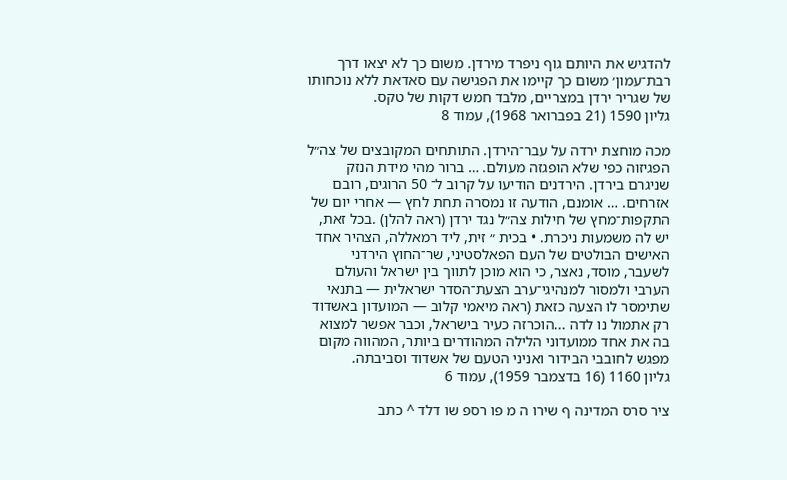להדגיש את היותם גוף ניפרד מירדן. משום כך לא יצאו דרך רבת־עמון׳ משום כך קיימו את הפגישה עם סאדאת ללא נוכחותו של שגריר ירדן במצריים, מלבד חמש דקות של טקס.
גליון 1590 (21 בפברואר 1968), עמוד 8

מכה מוחצת ירדה על עבר־הירדן. התותחים המקובצים של צה״ל הפגיזוה כפי שלא הופגזה מעולם. … ברור מהי מידת הנזק שניגרם בירדן. הירדנים הודיעו על קרוב ל־ 50 הרוגים, רובם אזרחים. … אומנם, הודעה זו נמסרה תחת לחץ — אחרי יום של התקפות־מחץ של חילות צה״ל נגד ירדן (ראה להלן) .בכל זאת, יש לה משמעות ניכרת. • בכית ״ זית, ליד רמאללה, הצהיר אחד האישים הבולטים של העם הפאלסטיני, שר־החוץ הירדני לשעבר, מוסד, נאצר, כי הוא מוכן לתווך בין ישראל והעולם הערבי ולמסור למנהיגי־ערב הצעת־הסדר ישראלית — בתנאי שתימסר לו הצעה כזאת (ראה מיאמי קלוב — המועדון באשדוד רק אתמול נו לדה ...הוכרזה כעיר בישראל, וכבר אפשר למצוא בה את אחד ממועדוני הלילה המהודרים ביותר, המהווה מקום מפגש לחובבי הבידור ואניני הטעם של אשדוד וסביבתה.
גליון 1160 (16 בדצמבר 1959), עמוד 6

ציר סרס המדינה ף שירו ה מ פו רספ שו דלד ^ כתב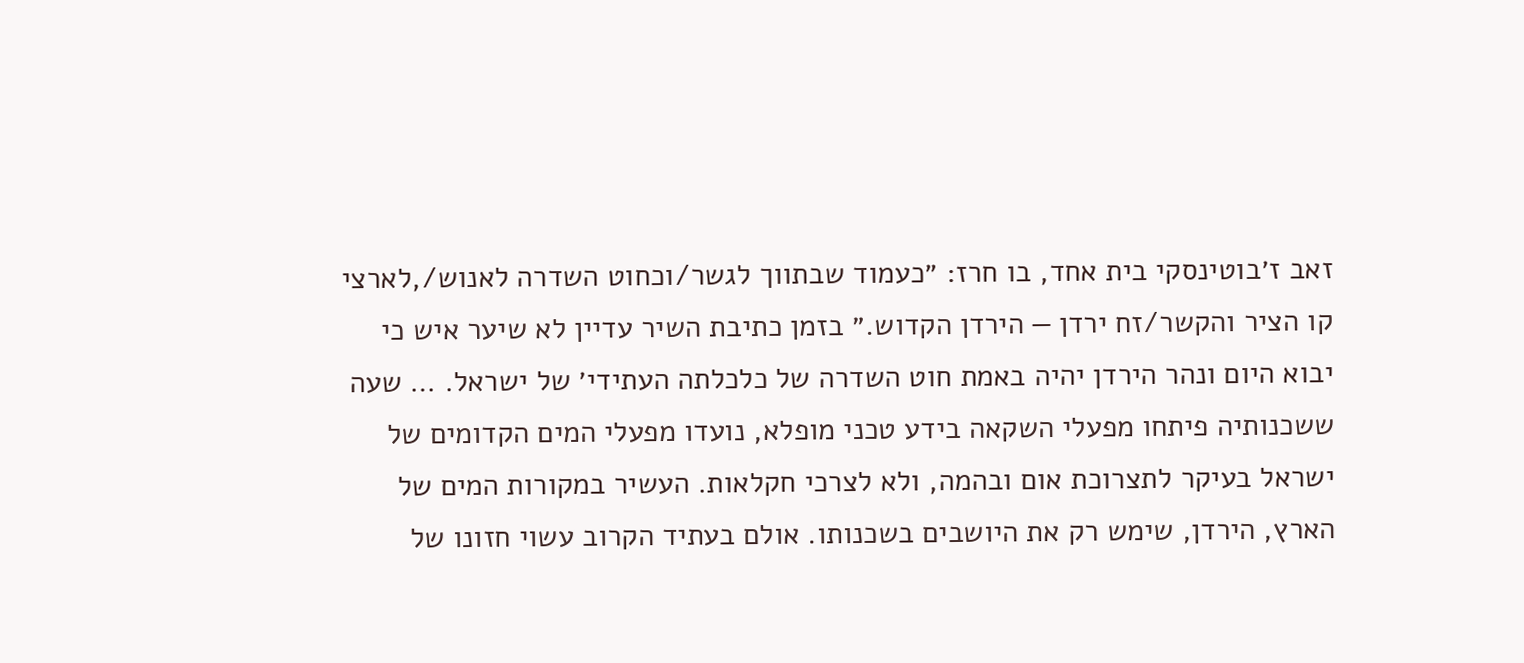זאב ז׳בוטינסקי בית אחד, בו חרז: ״כעמוד שבתווך לגשר/וכחוט השדרה לאנוש/,לארצי קו הציר והקשר/זח ירדן — הירדן הקדוש.״ בזמן כתיבת השיר עדיין לא שיער איש כי יבוא היום ונהר הירדן יהיה באמת חוט השדרה של כלכלתה העתידי׳ של ישראל. … שעה ששכנותיה פיתחו מפעלי השקאה בידע טכני מופלא, נועדו מפעלי המים הקדומים של ישראל בעיקר לתצרוכת אום ובהמה, ולא לצרכי חקלאות. העשיר במקורות המים של הארץ, הירדן, שימש רק את היושבים בשכנותו. אולם בעתיד הקרוב עשוי חזונו של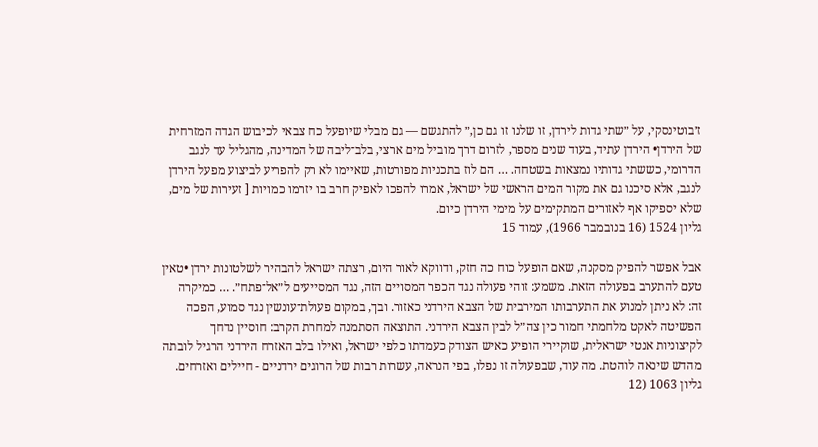ז׳בוטינסקי, על ״שתי גדות לירדן, זו שלנו זו גם כן,״ להתגשם — גם מבלי שיופעל כח צבאי לכיבוש הגדה המזרחית של הירדן• הירדן עתיד, בעוד שנים מספר, לזרום דרך מוביל מים ארצי, בלב־ליבה של המדינה, מהגליל עד לנגב הדרומי, כששתי גדותיו נמצאות בשטחה. … הם לוז בתכניות מפורטות, שאיימו לא רק להפריע לביצוע מפעל הירדן לנגב, אלא סיכנו גם את מקור המים הראשי של ישראל, אמרו להפכו לאפיק חרב בו יזרמו כמויות [ זעירות של מים, שלא יספיקו אף לאזורים המתקימים על מימי הירדן כיום.
גליון 1524 (16 בנובמבר 1966), עמוד 15

אבל אפשר להפיק מסקנה, שאם הופעל כוח כה חזק, ודווקא לאור היום, רצתה ישראל להבהיר לשלטונות ירדן •טאין טעם להתערב בפעולה הזאת. משמע: זוהי פעולה נגד הכפר המסויים הזה, נגד המסייעים ל״אל־פתח״. … כמיקרה זה: לא ניתן למנוע את התערבותו המירבית של הצבא הירדני כאזור. ובך, במקום פעולת־עונשין נגד סמוע, הפכה הפשיטה לאקט מלחמתי חמור כין צה״ל לבין הצבא הירדני. התוצאה הסתמנה למחרת הקרב: חוסיין נדחך לקיצוניות אנטי ישראלית, שוקיירי הופיע כאיש הצודק כעמדתו כלפי ישראל, ואילו בלב האזרח הירדני הרגיל לובתה מהדש שינאה לוהטת. מה עוד, שבפעולה זו נפלו, בפי הנראה, עשרות רבות של הרוגים ירדניים - חיילים ואזרחים.
גליון 1063 (12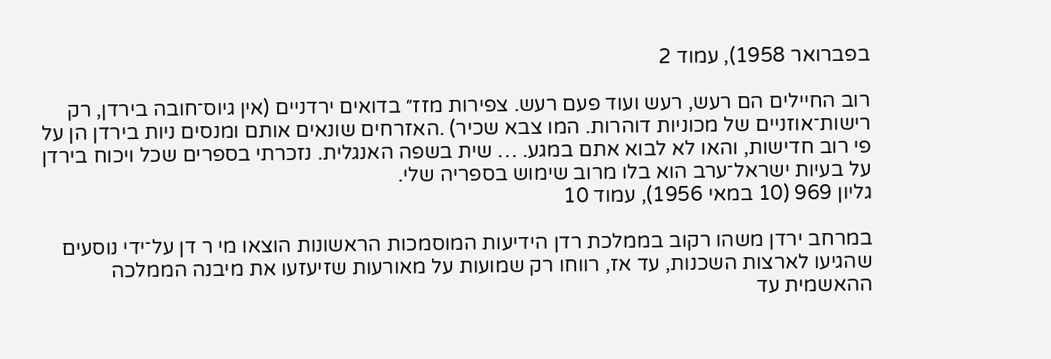בפברואר 1958), עמוד 2

רוב החיילים הם רעש, רעש ועוד פעם רעש. צפירות מזז״ בדואים ירדניים (אין גיוס־חובה בירדן, רק רישות־אוזניים של מכוניות דוהרות. המו צבא שכיר) .האזרחים שונאים אותם ומנסים ניות בירדן הן על פי רוב חדישות, והאו לא לבוא אתם במגע. … שית בשפה האנגלית. נזכרתי בספרים שכל ויכוח בירדן על בעיות ישראל־ערב הוא בלו מרוב שימוש בספריה שלי.
גליון 969 (10 במאי 1956), עמוד 10

במרחב ירדן משהו רקוב בממלכת רדן הידיעות המוסמכות הראשונות הוצאו מי ר דן על־ידי נוסעים שהגיעו לארצות השכנות, עד אז, רווחו רק שמועות על מאורעות שזיעזעו את מיבנה הממלכה ההאשמית עד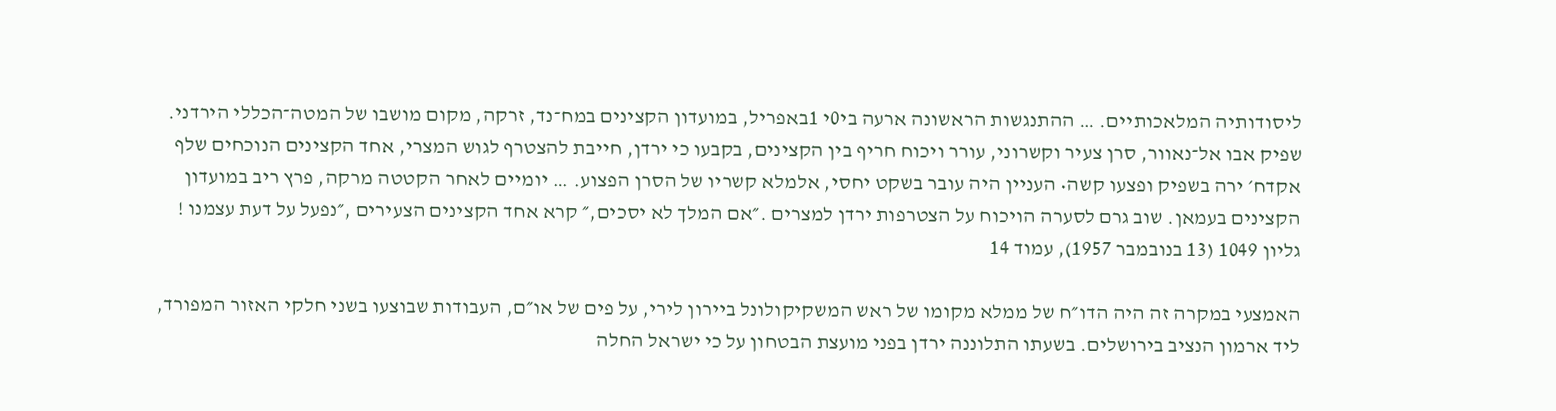ליסודותיה המלאכותיים. … ההתנגשות הראשונה ארעה בי0י 1באפריל, במועדון הקצינים במח־נד, זרקה, מקום מושבו של המטה־הכללי הירדני. שפיק אבו אל־נאוור, סרן צעיר וקשרוני, עורר ויכוח חריף בין הקצינים, בקבעו כי ירדן, חייבת להצטרף לגוש המצרי, אחד הקצינים הנוכחים שלף אקדח׳ ירה בשפיק ופצעו קשה• העניין היה עובר בשקט יחסי, אלמלא קשריו של הסרן הפצוע. … יומיים לאחר הקטטה מרקה, פרץ ריב במועדון הקצינים בעמאן. שוב גרם לסערה הויכוח על הצטרפות ירדן למצרים .״אם המלך לא יסכים,״ קרא אחד הקצינים הצעירים ,״נפעל על דעת עצמנו !
גליון 1049 (13 בנובמבר 1957), עמוד 14

האמצעי במקרה זה היה הדו״ח של ממלא מקומו של ראש המשקיקולונל ביירון לירי, על פים של או״ם, העבודות שבוצעו בשני חלקי האזור המפורד, ליד ארמון הנציב בירושלים. בשעתו התלוננה ירדן בפני מועצת הבטחון על כי ישראל החלה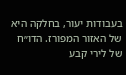בעבודות יעור, בחלקה היא של האזור המפורז. הדו״ח של לירי קבע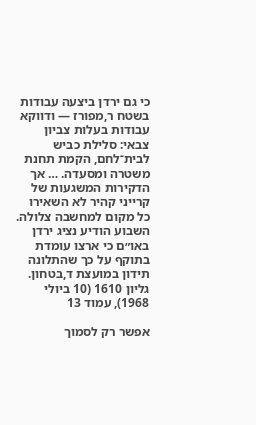כי גם ירדן ביצעה עבודות בשטח ר,מפורז — ודווקא עבודות בעלות צביון צבאי: סלילת כביש לבית־לחם, הקמת תחנת משטרה ומסעדה. … אך הדקירות המשגעות של קרייני קהיר לא השאירו כל מקום למחשבה צלולה. השבוע הודיע נציג ירדן באו״ם כי ארצו עומדת בתוקף על כך שהתלונה תידון במועצת ד,בטחון.
גליון 1610 (10 ביולי 1968), עמוד 13

אפשר רק לסמוך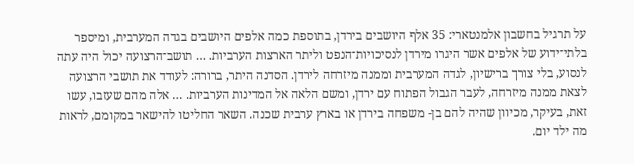על תרגיל בחשבון אלמנטארי: 35 אלף היושבים בירדן, בתוספת כמה אלפים היושבים בגדה המערבית, ומיספר בלתי־ידוע של אלפים אשר היגרו מירדן לנסיכויות־הנפט וליתר הארצות הערביות. … תושב־הרצועה יכול היה עתה לנסוע, בלי צורך ברישיון, לגדה המערבית וממנה מיזרחה לירדן. הסדנה היתר, ברורה: לעודד את תושבי הרצועה לצאת ממנה מיזרחה, לעבר הגבול הפתוח עם ירדן, ומשם הלאה אל המדינות הערביות. … אלה מהם שעזבו, עשו זאת, בעיקר, מכיוון שהיה להם בן- משפחה בירדן או בארץ ערבית שכנה. השאר החליטו להישאר במקומם, לראות מה ילד יום.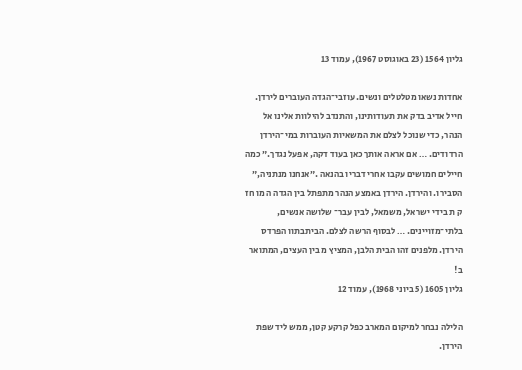גליון 1564 (23 באוגוסט 1967), עמוד 13

אחדות נשאו מטלטלים ונשים. עוזבי־הגדה העוברים לירדן. חייל אדיב בדק את תעודותינו, והתנדב להילוות אלינו אל הנהר, כדי שנוכל לצלם את המשאיות העוברות במי־הירדן הרדודים. … אם אראה אותך כאן בעוד דקה, אפעל נגדך.״ כמה חיילים חמושים עקבו אחרי דבריו בהנאה .״אנחנו מנתניה,״ הסבירו. והירדן. הירדן באמצע הנהר מתפתל בין הגדה ה מו חז ק ת בידי ישראל, משמאל, לבין עבר־ שלושה אנשים, בלתי־מזויינים. … לבסוף הרשה לצלם. הביתבתוו הפרדס הירדן. מלפנים זהו הבית הלבן, המציץ מ בין העצים, המתואר ב!
גליון 1605 (5 ביוני 1968), עמוד 12

הלילה נבחר למיקום המארב כפל קרקע קטן, ממש ליד שפת הירדן.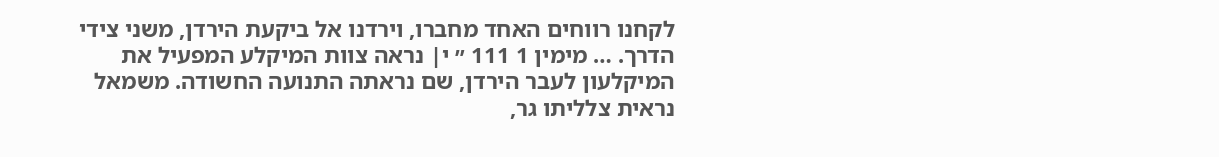לקחנו רווחים האחד מחברו, וירדנו אל ביקעת הירדן, משני צידי הדרך. … מימין 1 111 ״ י| נראה צוות המיקלע המפעיל את המיקלעון לעבר הירדן, שם נראתה התנועה החשודה. משמאל נראית צלליתו גר,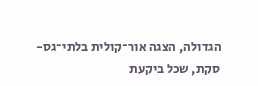הגדולה, הצגה אור־קולית בלתי־גס- סקת, שכל ביקעת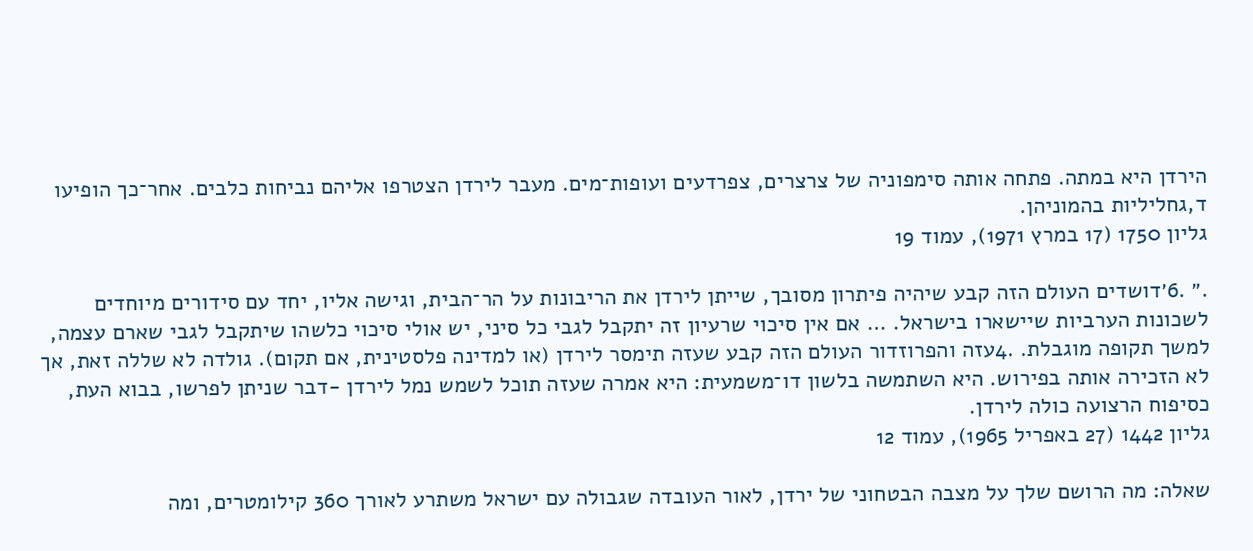הירדן היא במתה. פתחה אותה סימפוניה של צרצרים, צפרדעים ועופות־מים. מעבר לירדן הצטרפו אליהם נביחות כלבים. אחר־כך הופיעו ד,גחליליות בהמוניהן.
גליון 1750 (17 במרץ 1971), עמוד 19

.״ .6׳דושדים העולם הזה קבע שיהיה פיתרון מסובך, שייתן לירדן את הריבונות על הר־הבית, וגישה אליו, יחד עם סידורים מיוחדים לשכונות הערביות שיישארו בישראל. … אם אין סיכוי שרעיון זה יתקבל לגבי כל סיני, יש אולי סיכוי כלשהו שיתקבל לגבי שארם עצמה, למשך תקופה מוגבלת. .4עזה והפרוזדור העולם הזה קבע שעזה תימסר לירדן (או למדינה פלסטינית, אם תקום). גולדה לא שללה זאת, אך לא הזכירה אותה בפירוש. היא השתמשה בלשון דו־משמעית: היא אמרה שעזה תוכל לשמש נמל לירדן -דבר שניתן לפרשו, בבוא העת, כסיפוח הרצועה כולה לירדן.
גליון 1442 (27 באפריל 1965), עמוד 12

שאלה: מה הרושם שלך על מצבה הבטחוני של ירדן, לאור העובדה שגבולה עם ישראל משתרע לאורך 360 קילומטרים, ומה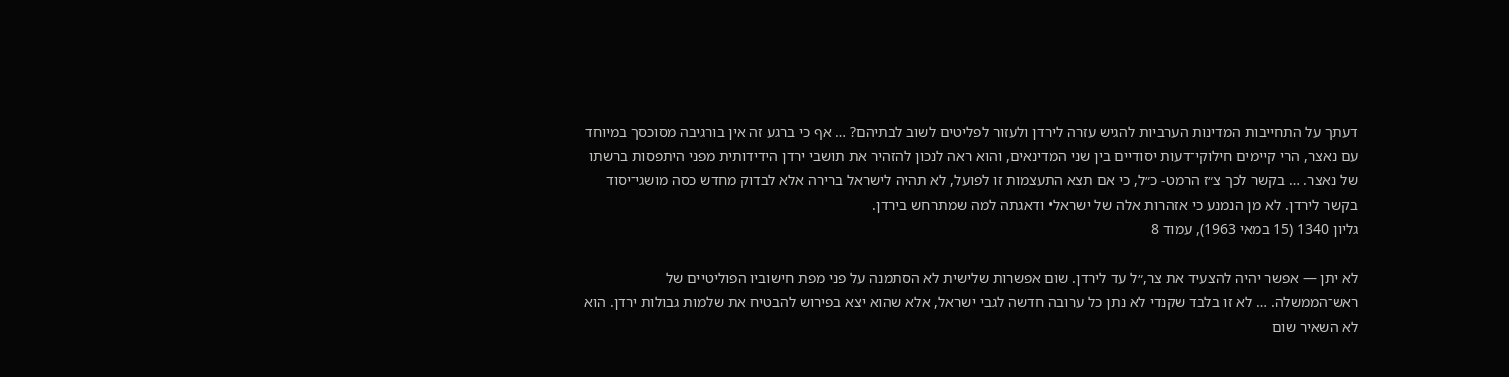דעתך על התחייבות המדינות הערביות להגיש עזרה לירדן ולעזור לפליטים לשוב לבתיהם? … אף כי ברגע זה אין בורגיבה מסוכסך במיוחד עם נאצר, הרי קיימים חילוקי־דעות יסודיים בין שני המדינאים, והוא ראה לנכון להזהיר את תושבי ירדן הידידותית מפני היתפסות ברשתו של נאצר. … בקשר לכך צ״ז הרמט- כ״ל, כי אם תצא התעצמות זו לפועל, לא תהיה לישראל ברירה אלא לבדוק מחדש כסה מושגי־יסוד בקשר לירדן. לא מן הנמנע כי אזהרות אלה של ישראל• ודאגתה למה שמתרחש בירדן.
גליון 1340 (15 במאי 1963), עמוד 8

לא יתן — אפשר יהיה להצעיד את צר,״ל עד לירדן. שום אפשרות שלישית לא הסתמנה על פני מפת חישוביו הפוליטיים של ראש־הממשלה. … לא זו בלבד שקנדי לא נתן כל ערובה חדשה לגבי ישראל, אלא שהוא יצא בפירוש להבטיח את שלמות גבולות ירדן. הוא לא השאיר שום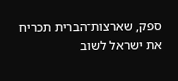ספק, שארצות־הברית תכריח את ישראל לשוב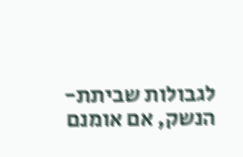לגבולות שביתת- הנשק, אם אומנם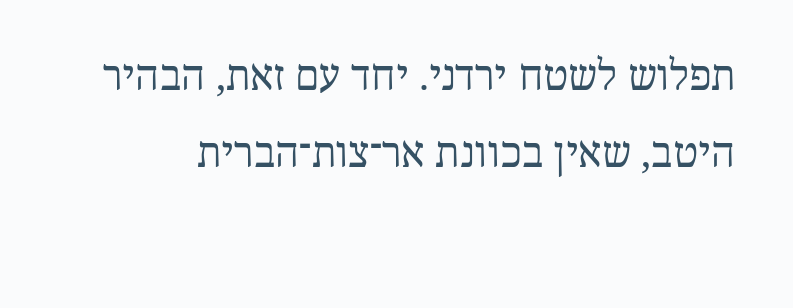תפלוש לשטח ירדני. יחד עם זאת, הבהיר היטב, שאין בכוונת אר־צות־הברית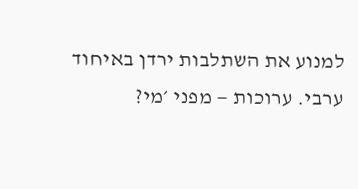למנוע את השתלבות ירדן באיחוד ערבי. ערוכות — מפני ׳מי?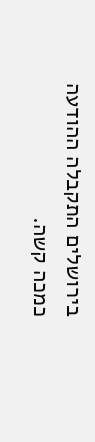בירושלים התקבלה ההודעה כמכה קשה.